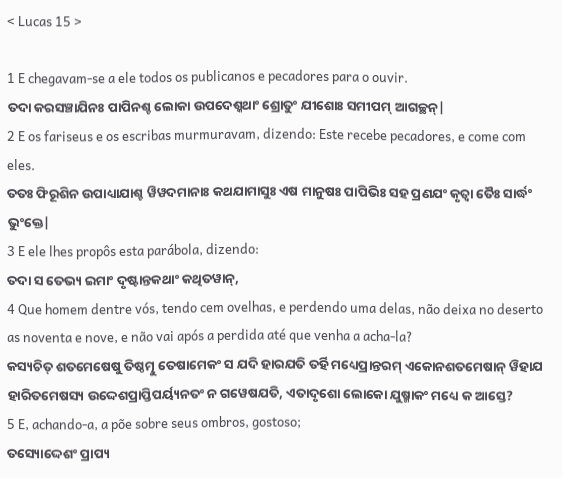< Lucas 15 >

1 E chegavam-se a ele todos os publicanos e pecadores para o ouvir.
ତଦା କରସଞ୍ଚାଯିନଃ ପାପିନଶ୍ଚ ଲୋକା ଉପଦେଶ୍କଥାଂ ଶ୍ରୋତୁଂ ଯୀଶୋଃ ସମୀପମ୍ ଆଗଚ୍ଛନ୍|
2 E os fariseus e os escribas murmuravam, dizendo: Este recebe pecadores, e come com eles.
ତତଃ ଫିରୂଶିନ ଉପାଧ୍ୟାଯାଶ୍ଚ ୱିୱଦମାନାଃ କଥଯାମାସୁଃ ଏଷ ମାନୁଷଃ ପାପିଭିଃ ସହ ପ୍ରଣଯଂ କୃତ୍ୱା ତୈଃ ସାର୍ଦ୍ଧଂ ଭୁଂକ୍ତେ|
3 E ele lhes propôs esta parábola, dizendo:
ତଦା ସ ତେଭ୍ୟ ଇମାଂ ଦୃଷ୍ଟାନ୍ତକଥାଂ କଥିତୱାନ୍,
4 Que homem dentre vós, tendo cem ovelhas, e perdendo uma delas, não deixa no deserto as noventa e nove, e não vai após a perdida até que venha a acha-la?
କସ୍ୟଚିତ୍ ଶତମେଷେଷୁ ତିଷ୍ଠତ୍ମୁ ତେଷାମେକଂ ସ ଯଦି ହାରଯତି ତର୍ହି ମଧ୍ୟେପ୍ରାନ୍ତରମ୍ ଏକୋନଶତମେଷାନ୍ ୱିହାଯ ହାରିତମେଷସ୍ୟ ଉଦ୍ଦେଶପ୍ରାପ୍ତିପର୍ୟ୍ୟନତଂ ନ ଗୱେଷଯତି, ଏତାଦୃଶୋ ଲୋକୋ ଯୁଷ୍ମାକଂ ମଧ୍ୟେ କ ଆସ୍ତେ?
5 E, achando-a, a põe sobre seus ombros, gostoso;
ତସ୍ୟୋଦ୍ଦେଶଂ ପ୍ରାପ୍ୟ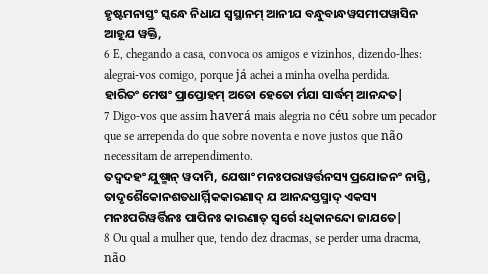ହୃଷ୍ଟମନାସ୍ତଂ ସ୍କନ୍ଧେ ନିଧାଯ ସ୍ୱସ୍ଥାନମ୍ ଆନୀଯ ବନ୍ଧୁବାନ୍ଧୱସମୀପୱାସିନ ଆହୂଯ ୱକ୍ତି,
6 E, chegando a casa, convoca os amigos e vizinhos, dizendo-lhes: alegrai-vos comigo, porque já achei a minha ovelha perdida.
ହାରିତଂ ମେଷଂ ପ୍ରାପ୍ତୋହମ୍ ଅତୋ ହେତୋ ର୍ମଯା ସାର୍ଦ୍ଧମ୍ ଆନନ୍ଦତ|
7 Digo-vos que assim haverá mais alegria no céu sobre um pecador que se arrependa do que sobre noventa e nove justos que não necessitam de arrependimento.
ତଦ୍ୱଦହଂ ଯୁଷ୍ମାନ୍ ୱଦାମି, ଯେଷାଂ ମନଃପରାୱର୍ତ୍ତନସ୍ୟ ପ୍ରଯୋଜନଂ ନାସ୍ତି, ତାଦୃଶୈକୋନଶତଧାର୍ମ୍ମିକକାରଣାଦ୍ ଯ ଆନନ୍ଦସ୍ତସ୍ମାଦ୍ ଏକସ୍ୟ ମନଃପରିୱର୍ତ୍ତିନଃ ପାପିନଃ କାରଣାତ୍ ସ୍ୱର୍ଗେ ଽଧିକାନନ୍ଦୋ ଜାଯତେ|
8 Ou qual a mulher que, tendo dez dracmas, se perder uma dracma, não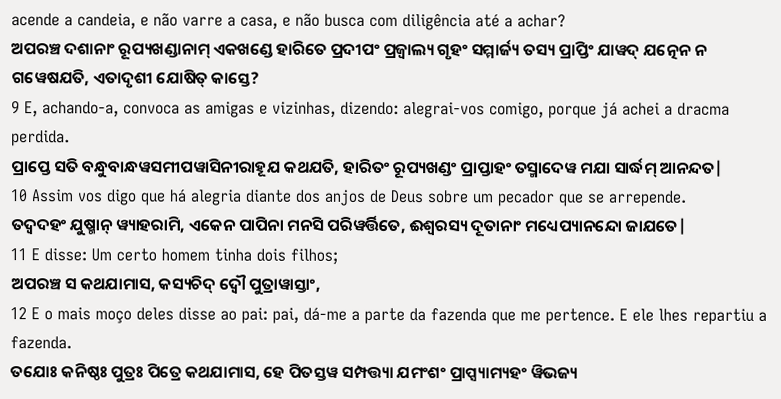acende a candeia, e não varre a casa, e não busca com diligência até a achar?
ଅପରଞ୍ଚ ଦଶାନାଂ ରୂପ୍ୟଖଣ୍ଡାନାମ୍ ଏକଖଣ୍ଡେ ହାରିତେ ପ୍ରଦୀପଂ ପ୍ରଜ୍ୱାଲ୍ୟ ଗୃହଂ ସମ୍ମାର୍ଜ୍ୟ ତସ୍ୟ ପ୍ରାପ୍ତିଂ ଯାୱଦ୍ ଯତ୍ନେନ ନ ଗୱେଷଯତି, ଏତାଦୃଶୀ ଯୋଷିତ୍ କାସ୍ତେ?
9 E, achando-a, convoca as amigas e vizinhas, dizendo: alegrai-vos comigo, porque já achei a dracma perdida.
ପ୍ରାପ୍ତେ ସତି ବନ୍ଧୁବାନ୍ଧୱସମୀପୱାସିନୀରାହୂଯ କଥଯତି, ହାରିତଂ ରୂପ୍ୟଖଣ୍ଡଂ ପ୍ରାପ୍ତାହଂ ତସ୍ମାଦେୱ ମଯା ସାର୍ଦ୍ଧମ୍ ଆନନ୍ଦତ|
10 Assim vos digo que há alegria diante dos anjos de Deus sobre um pecador que se arrepende.
ତଦ୍ୱଦହଂ ଯୁଷ୍ମାନ୍ ୱ୍ୟାହରାମି, ଏକେନ ପାପିନା ମନସି ପରିୱର୍ତ୍ତିତେ, ଈଶ୍ୱରସ୍ୟ ଦୂତାନାଂ ମଧ୍ୟେପ୍ୟାନନ୍ଦୋ ଜାଯତେ|
11 E disse: Um certo homem tinha dois filhos;
ଅପରଞ୍ଚ ସ କଥଯାମାସ, କସ୍ୟଚିଦ୍ ଦ୍ୱୌ ପୁତ୍ରାୱାସ୍ତାଂ,
12 E o mais moço deles disse ao pai: pai, dá-me a parte da fazenda que me pertence. E ele lhes repartiu a fazenda.
ତଯୋଃ କନିଷ୍ଠଃ ପୁତ୍ରଃ ପିତ୍ରେ କଥଯାମାସ, ହେ ପିତସ୍ତୱ ସମ୍ପତ୍ତ୍ୟା ଯମଂଶଂ ପ୍ରାପ୍ସ୍ୟାମ୍ୟହଂ ୱିଭଜ୍ୟ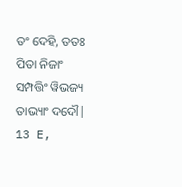ତଂ ଦେହି, ତତଃ ପିତା ନିଜାଂ ସମ୍ପତ୍ତିଂ ୱିଭଜ୍ୟ ତାଭ୍ୟାଂ ଦଦୌ|
13 E,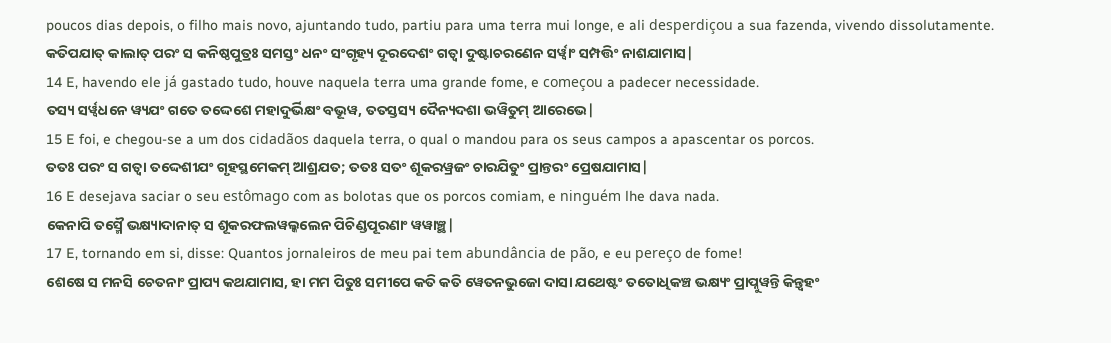poucos dias depois, o filho mais novo, ajuntando tudo, partiu para uma terra mui longe, e ali desperdiçou a sua fazenda, vivendo dissolutamente.
କତିପଯାତ୍ କାଲାତ୍ ପରଂ ସ କନିଷ୍ଠପୁତ୍ରଃ ସମସ୍ତଂ ଧନଂ ସଂଗୃହ୍ୟ ଦୂରଦେଶଂ ଗତ୍ୱା ଦୁଷ୍ଟାଚରଣେନ ସର୍ୱ୍ୱାଂ ସମ୍ପତ୍ତିଂ ନାଶଯାମାସ|
14 E, havendo ele já gastado tudo, houve naquela terra uma grande fome, e começou a padecer necessidade.
ତସ୍ୟ ସର୍ୱ୍ୱଧନେ ୱ୍ୟଯଂ ଗତେ ତଦ୍ଦେଶେ ମହାଦୁର୍ଭିକ୍ଷଂ ବଭୂୱ, ତତସ୍ତସ୍ୟ ଦୈନ୍ୟଦଶା ଭୱିତୁମ୍ ଆରେଭେ|
15 E foi, e chegou-se a um dos cidadãos daquela terra, o qual o mandou para os seus campos a apascentar os porcos.
ତତଃ ପରଂ ସ ଗତ୍ୱା ତଦ୍ଦେଶୀଯଂ ଗୃହସ୍ଥମେକମ୍ ଆଶ୍ରଯତ; ତତଃ ସତଂ ଶୂକରୱ୍ରଜଂ ଚାରଯିତୁଂ ପ୍ରାନ୍ତରଂ ପ୍ରେଷଯାମାସ|
16 E desejava saciar o seu estômago com as bolotas que os porcos comiam, e ninguém lhe dava nada.
କେନାପି ତସ୍ମୈ ଭକ୍ଷ୍ୟାଦାନାତ୍ ସ ଶୂକରଫଲୱଲ୍କଲେନ ପିଚିଣ୍ଡପୂରଣାଂ ୱୱାଞ୍ଛ|
17 E, tornando em si, disse: Quantos jornaleiros de meu pai tem abundância de pão, e eu pereço de fome!
ଶେଷେ ସ ମନସି ଚେତନାଂ ପ୍ରାପ୍ୟ କଥଯାମାସ, ହା ମମ ପିତୁଃ ସମୀପେ କତି କତି ୱେତନଭୁଜୋ ଦାସା ଯଥେଷ୍ଟଂ ତତୋଧିକଞ୍ଚ ଭକ୍ଷ୍ୟଂ ପ୍ରାପ୍ନୁୱନ୍ତି କିନ୍ତ୍ୱହଂ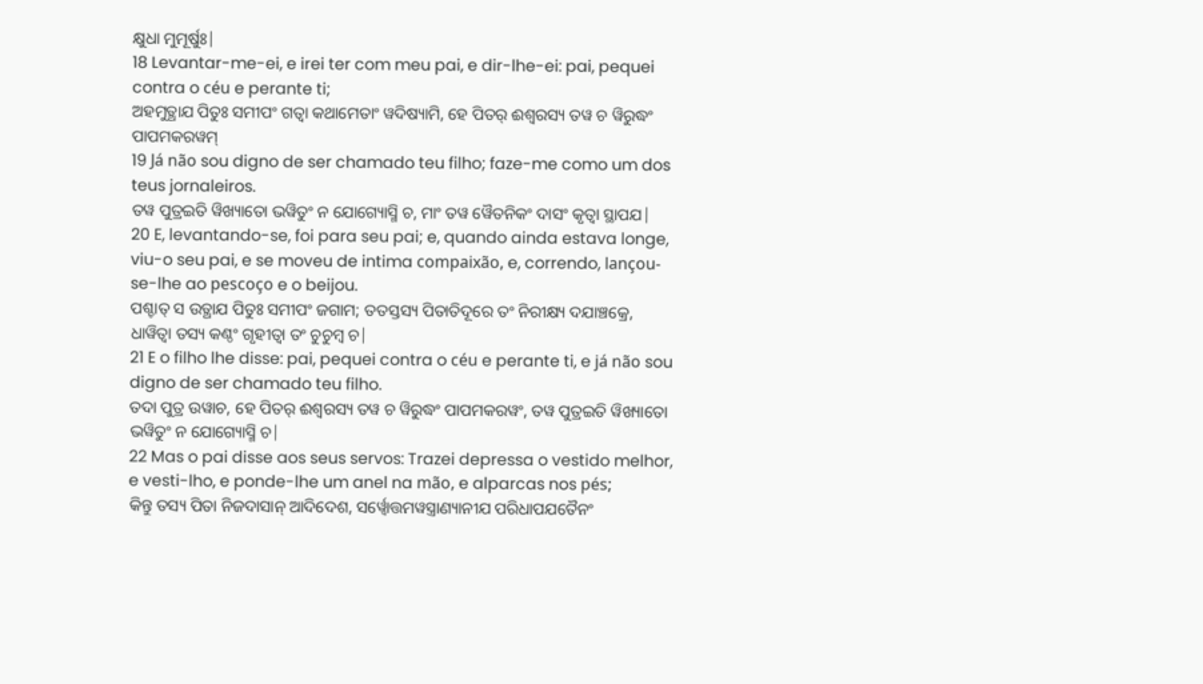କ୍ଷୁଧା ମୁମୂର୍ଷୁଃ|
18 Levantar-me-ei, e irei ter com meu pai, e dir-lhe-ei: pai, pequei contra o céu e perante ti;
ଅହମୁତ୍ଥାଯ ପିତୁଃ ସମୀପଂ ଗତ୍ୱା କଥାମେତାଂ ୱଦିଷ୍ୟାମି, ହେ ପିତର୍ ଈଶ୍ୱରସ୍ୟ ତୱ ଚ ୱିରୁଦ୍ଧଂ ପାପମକରୱମ୍
19 Já não sou digno de ser chamado teu filho; faze-me como um dos teus jornaleiros.
ତୱ ପୁତ୍ରଇତି ୱିଖ୍ୟାତୋ ଭୱିତୁଂ ନ ଯୋଗ୍ୟୋସ୍ମି ଚ, ମାଂ ତୱ ୱୈତନିକଂ ଦାସଂ କୃତ୍ୱା ସ୍ଥାପଯ|
20 E, levantando-se, foi para seu pai; e, quando ainda estava longe, viu-o seu pai, e se moveu de intima compaixão, e, correndo, lançou-se-lhe ao pescoço e o beijou.
ପଶ୍ଚାତ୍ ସ ଉତ୍ଥାଯ ପିତୁଃ ସମୀପଂ ଜଗାମ; ତତସ୍ତସ୍ୟ ପିତାତିଦୂରେ ତଂ ନିରୀକ୍ଷ୍ୟ ଦଯାଞ୍ଚକ୍ରେ, ଧାୱିତ୍ୱା ତସ୍ୟ କଣ୍ଠଂ ଗୃହୀତ୍ୱା ତଂ ଚୁଚୁମ୍ବ ଚ|
21 E o filho lhe disse: pai, pequei contra o céu e perante ti, e já não sou digno de ser chamado teu filho.
ତଦା ପୁତ୍ର ଉୱାଚ, ହେ ପିତର୍ ଈଶ୍ୱରସ୍ୟ ତୱ ଚ ୱିରୁଦ୍ଧଂ ପାପମକରୱଂ, ତୱ ପୁତ୍ରଇତି ୱିଖ୍ୟାତୋ ଭୱିତୁଂ ନ ଯୋଗ୍ୟୋସ୍ମି ଚ|
22 Mas o pai disse aos seus servos: Trazei depressa o vestido melhor, e vesti-lho, e ponde-lhe um anel na mão, e alparcas nos pés;
କିନ୍ତୁ ତସ୍ୟ ପିତା ନିଜଦାସାନ୍ ଆଦିଦେଶ, ସର୍ୱ୍ୱୋତ୍ତମୱସ୍ତ୍ରାଣ୍ୟାନୀଯ ପରିଧାପଯତୈନଂ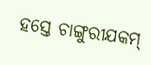ହସ୍ତେ ଚାଙ୍ଗୁରୀଯକମ୍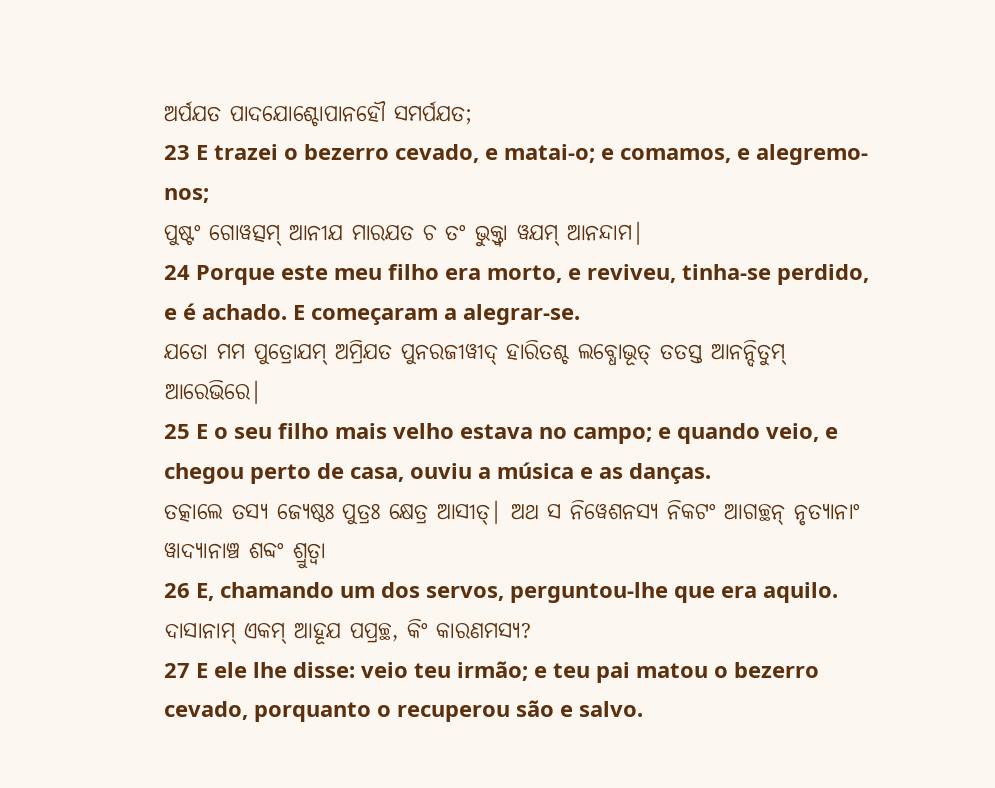ଅର୍ପଯତ ପାଦଯୋଶ୍ଚୋପାନହୌ ସମର୍ପଯତ;
23 E trazei o bezerro cevado, e matai-o; e comamos, e alegremo-nos;
ପୁଷ୍ଟଂ ଗୋୱତ୍ସମ୍ ଆନୀଯ ମାରଯତ ଚ ତଂ ଭୁକ୍ତ୍ୱା ୱଯମ୍ ଆନନ୍ଦାମ|
24 Porque este meu filho era morto, e reviveu, tinha-se perdido, e é achado. E começaram a alegrar-se.
ଯତୋ ମମ ପୁତ୍ରୋଯମ୍ ଅମ୍ରିଯତ ପୁନରଜୀୱୀଦ୍ ହାରିତଶ୍ଚ ଲବ୍ଧୋଭୂତ୍ ତତସ୍ତ ଆନନ୍ଦିତୁମ୍ ଆରେଭିରେ|
25 E o seu filho mais velho estava no campo; e quando veio, e chegou perto de casa, ouviu a música e as danças.
ତତ୍କାଲେ ତସ୍ୟ ଜ୍ୟେଷ୍ଠଃ ପୁତ୍ରଃ କ୍ଷେତ୍ର ଆସୀତ୍| ଅଥ ସ ନିୱେଶନସ୍ୟ ନିକଟଂ ଆଗଚ୍ଛନ୍ ନୃତ୍ୟାନାଂ ୱାଦ୍ୟାନାଞ୍ଚ ଶବ୍ଦଂ ଶ୍ରୁତ୍ୱା
26 E, chamando um dos servos, perguntou-lhe que era aquilo.
ଦାସାନାମ୍ ଏକମ୍ ଆହୂଯ ପପ୍ରଚ୍ଛ, କିଂ କାରଣମସ୍ୟ?
27 E ele lhe disse: veio teu irmão; e teu pai matou o bezerro cevado, porquanto o recuperou são e salvo.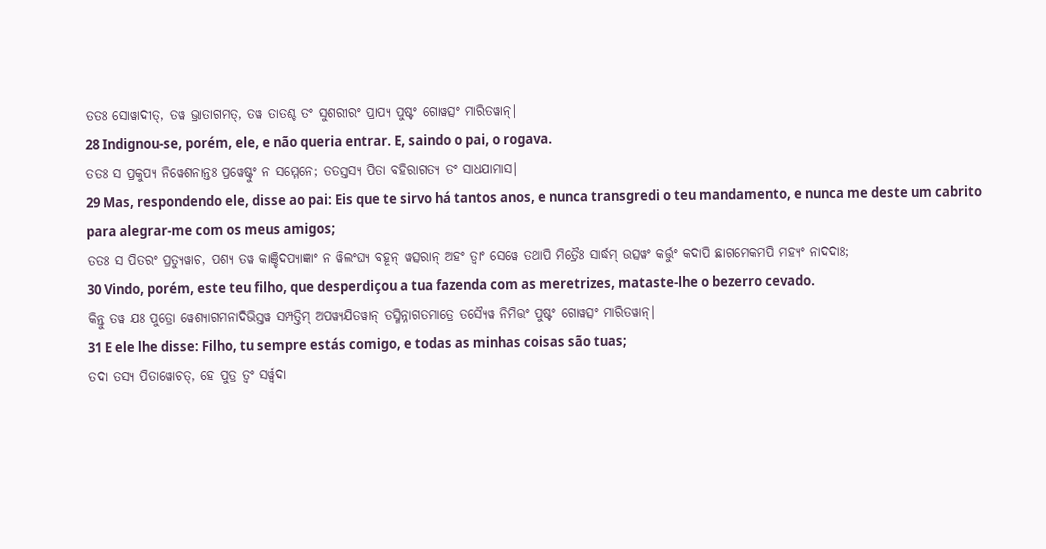ତତଃ ସୋୱାଦୀତ୍, ତୱ ଭ୍ରାତାଗମତ୍, ତୱ ତାତଶ୍ଚ ତଂ ସୁଶରୀରଂ ପ୍ରାପ୍ୟ ପୁଷ୍ଟଂ ଗୋୱତ୍ସଂ ମାରିତୱାନ୍|
28 Indignou-se, porém, ele, e não queria entrar. E, saindo o pai, o rogava.
ତତଃ ସ ପ୍ରକୁପ୍ୟ ନିୱେଶନାନ୍ତଃ ପ୍ରୱେଷ୍ଟୁଂ ନ ସମ୍ମେନେ; ତତସ୍ତସ୍ୟ ପିତା ବହିରାଗତ୍ୟ ତଂ ସାଧଯାମାସ|
29 Mas, respondendo ele, disse ao pai: Eis que te sirvo há tantos anos, e nunca transgredi o teu mandamento, e nunca me deste um cabrito para alegrar-me com os meus amigos;
ତତଃ ସ ପିତରଂ ପ୍ରତ୍ୟୁୱାଚ, ପଶ୍ୟ ତୱ କାଞ୍ଚିଦପ୍ୟାଜ୍ଞାଂ ନ ୱିଲଂଘ୍ୟ ବହୂନ୍ ୱତ୍ସରାନ୍ ଅହଂ ତ୍ୱାଂ ସେୱେ ତଥାପି ମିତ୍ରୈଃ ସାର୍ଦ୍ଧମ୍ ଉତ୍ସୱଂ କର୍ତ୍ତୁଂ କଦାପି ଛାଗମେକମପି ମହ୍ୟଂ ନାଦଦାଃ;
30 Vindo, porém, este teu filho, que desperdiçou a tua fazenda com as meretrizes, mataste-lhe o bezerro cevado.
କିନ୍ତୁ ତୱ ଯଃ ପୁତ୍ରୋ ୱେଶ୍ୟାଗମନାଦିଭିସ୍ତୱ ସମ୍ପତ୍ତିମ୍ ଅପୱ୍ୟଯିତୱାନ୍ ତସ୍ମିନ୍ନାଗତମାତ୍ରେ ତସ୍ୟୈୱ ନିମିତ୍ତଂ ପୁଷ୍ଟଂ ଗୋୱତ୍ସଂ ମାରିତୱାନ୍|
31 E ele lhe disse: Filho, tu sempre estás comigo, e todas as minhas coisas são tuas;
ତଦା ତସ୍ୟ ପିତାୱୋଚତ୍, ହେ ପୁତ୍ର ତ୍ୱଂ ସର୍ୱ୍ୱଦା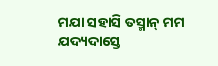ମଯା ସହାସି ତସ୍ମାନ୍ ମମ ଯଦ୍ୟଦାସ୍ତେ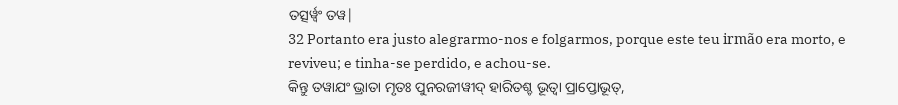ତତ୍ସର୍ୱ୍ୱଂ ତୱ|
32 Portanto era justo alegrarmo-nos e folgarmos, porque este teu irmão era morto, e reviveu; e tinha-se perdido, e achou-se.
କିନ୍ତୁ ତୱାଯଂ ଭ୍ରାତା ମୃତଃ ପୁନରଜୀୱୀଦ୍ ହାରିତଶ୍ଚ ଭୂତ୍ୱା ପ୍ରାପ୍ତୋଭୂତ୍,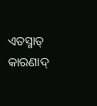ଏତସ୍ମାତ୍ କାରଣାଦ୍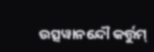ଉତ୍ସୱାନନ୍ଦୌ କର୍ତ୍ତୁମ୍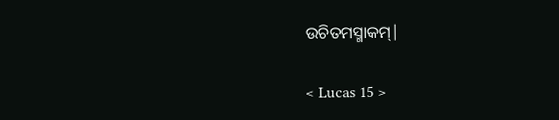ଉଚିତମସ୍ମାକମ୍|

< Lucas 15 >